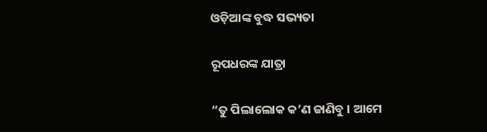ଓଡ଼ିଆଙ୍କ ବୁଦ୍ଧ ସଭ୍ୟତା

ରୂପଧରଙ୍କ ଯାତ୍ରା

“ତୁ ପିଲାଲୋକ କ’ଣ ଜାଣିବୁ । ଆମେ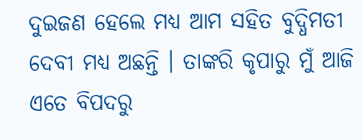ଦୁଇଜଣ ହେଲେ ମଧ୍ୟ ଆମ ସହିତ ବୁଦ୍ଧିମତୀ ଦେବୀ ମଧ୍ୟ ଅଛନ୍ତି । ତାଙ୍କରି କୃପାରୁ ମୁଁ ଆଜି ଏତେ ବିପଦରୁ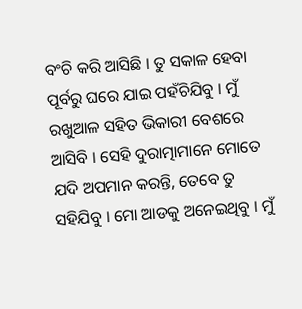ବଂଚି କରି ଆସିଛି । ତୁ ସକାଳ ହେବା ପୂର୍ବରୁ ଘରେ ଯାଇ ପହଁଚିଯିବୁ । ମୁଁ ରଖୁଆଳ ସହିତ ଭିକାରୀ ବେଶରେ ଆସିବି । ସେହି ଦୁରାତ୍ମାମାନେ ମୋତେ ଯଦି ଅପମାନ କରନ୍ତି, ତେବେ ତୁ ସହିଯିବୁ । ମୋ ଆଡକୁ ଅନେଇଥିବୁ । ମୁଁ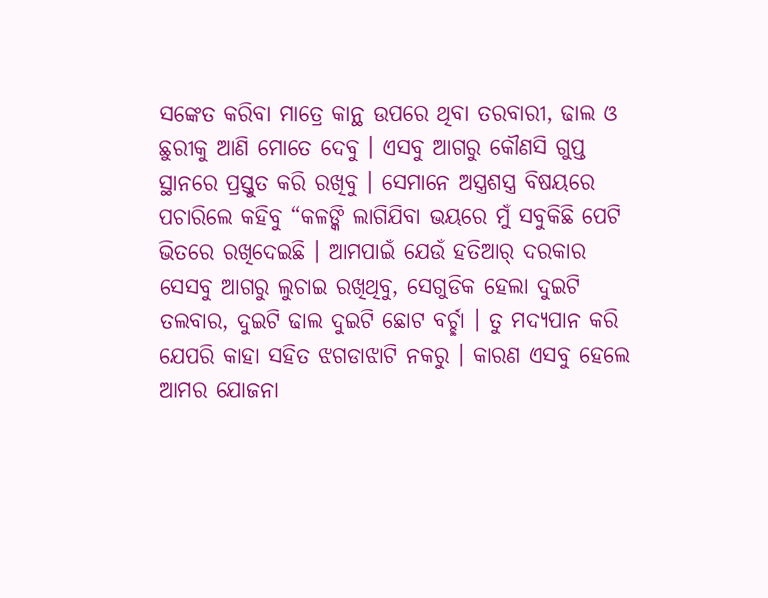ସଙ୍କେତ କରିବା ମାତ୍ରେ କାନ୍ଥ ଉପରେ ଥିବା ତରବାରୀ, ଢାଲ ଓ ଛୁରୀକୁ ଆଣି ମୋତେ ଦେବୁ । ଏସବୁ ଆଗରୁ କୌଣସି ଗୁପ୍ତ ସ୍ଥାନରେ ପ୍ରସ୍ତୁତ କରି ରଖିବୁ । ସେମାନେ ଅସ୍ତ୍ରଶସ୍ତ୍ର ବିଷୟରେ ପଚାରିଲେ କହିବୁ “କଳଙ୍କି ଲାଗିଯିବା ଭୟରେ ମୁଁ ସବୁକିଛି ପେଟି ଭିତରେ ରଖିଦେଇଛି । ଆମପାଇଁ ଯେଉଁ ହତିଆର୍ ଦରକାର ସେସବୁ ଆଗରୁ ଲୁଚାଇ ରଖିଥିବୁ, ସେଗୁଡିକ ହେଲା ଦୁଇଟି ତଲବାର, ଦୁଇଟି ଢାଲ ଦୁଇଟି ଛୋଟ ବର୍ଚ୍ଛା । ତୁ ମଦ୍ୟପାନ କରି ଯେପରି କାହା ସହିତ ଝଗଡାଝାଟି ନକରୁ । କାରଣ ଏସବୁ ହେଲେ ଆମର ଯୋଜନା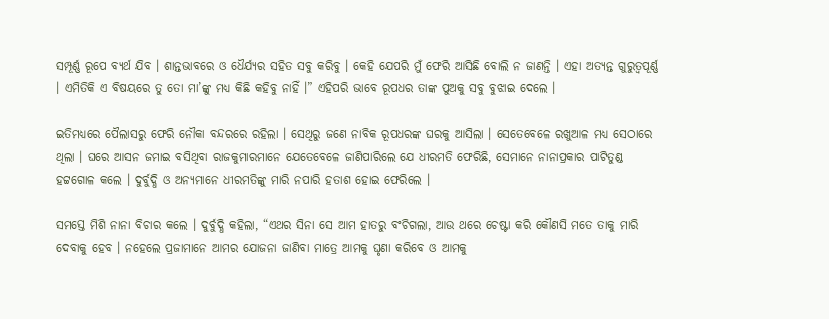ସମ୍ପୂର୍ଣ୍ଣ ରୂପେ ବ୍ୟର୍ଥ ଯିବ । ଶାନ୍ତଭାବରେ ଓ ଧୈର୍ଯ୍ୟର ସହିତ ସବୁ କରିବୁ । କେହି ଯେପରି ମୁଁ ଫେରି ଆସିଛି ବୋଲି ନ ଜାଣନ୍ତି । ଏହା ଅତ୍ୟନ୍ତ ଗୁରୁତ୍ୱପୂର୍ଣ୍ଣ । ଏମିତିକି ଏ ବିଷୟରେ ତୁ ତୋ ମା’ଙ୍କୁ ମଧ୍ୟ କିଛି କହିବୁ ନାହିଁ ।” ଏହିପରି ଭାବେ ରୂପଧର ତାଙ୍କ ପୁଅକୁ ସବୁ ବୁଝାଇ ଦେଲେ ।

ଇତିମଧ୍ୟରେ ପୈଲାସରୁ ଫେରି ନୌକା ବନ୍ଦରରେ ରହିଲା । ସେଥିରୁ ଜଣେ ନାବିକ ରୂପଧରଙ୍କ ଘରକୁ ଆସିଲା । ସେତେବେଳେ ରଖୁଆଳ ମଧ୍ୟ ସେଠାରେ ଥିଲା । ଘରେ ଆସନ ଜମାଇ ବସିଥିବା ରାଜକୁମାରମାନେ ଯେତେବେଳେ ଜାଣିପାରିଲେ ଯେ ଧୀରମତି ଫେରିଛି, ସେମାନେ ନାନାପ୍ରକାର ପାଟିତୁଣ୍ଡ ହଟ୍ଟଗୋଳ କଲେ । ଦୁର୍ବୁଦ୍ଧି ଓ ଅନ୍ୟମାନେ ଧୀରମତିଙ୍କୁ ମାରି ନପାରି ହତାଶ ହୋଇ ଫେରିଲେ ।

ସମସ୍ତେ ମିଶି ନାନା ବିଚାର କଲେ । ଦୁର୍ବୁଦ୍ଧି କହିଲା, “ଏଥର ସିନା ସେ ଆମ ହାତରୁ ବଂଚିଗଲା, ଆଉ ଥରେ ଚେଷ୍ଟା କରି କୌଣସି ମତେ ତାକୁ ମାରି ଦେବାକୁ ହେବ । ନହେଲେ ପ୍ରଜାମାନେ ଆମର ଯୋଜନା ଜାଣିବା ମାତ୍ରେ ଆମକୁ ଘୃଣା କରିବେ ଓ ଆମକୁ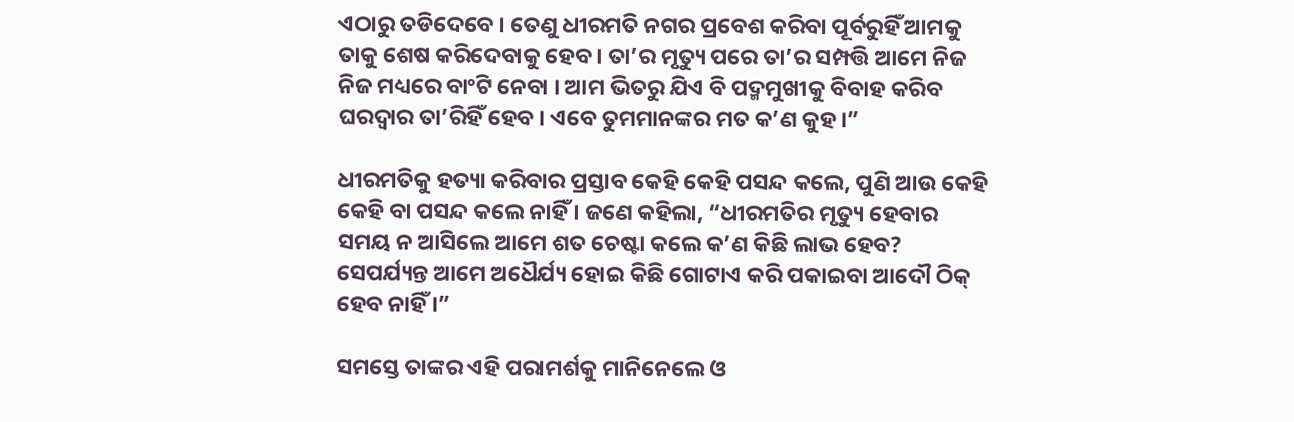ଏଠାରୁ ତଡିଦେବେ । ତେଣୁ ଧୀରମତି ନଗର ପ୍ରବେଶ କରିବା ପୂର୍ବରୁହିଁ ଆମକୁ ତାକୁ ଶେଷ କରିଦେବାକୁ ହେବ । ତା’ର ମୃତ୍ୟୁ ପରେ ତା’ର ସମ୍ପତ୍ତି ଆମେ ନିଜ ନିଜ ମଧ୍ୟରେ ବାଂଟି ନେବା । ଆମ ଭିତରୁ ଯିଏ ବି ପଦ୍ମମୁଖୀକୁ ବିବାହ କରିବ ଘରଦ୍ୱାର ତା’ରିହିଁ ହେବ । ଏବେ ତୁମମାନଙ୍କର ମତ କ’ଣ କୁହ ।”

ଧୀରମତିକୁ ହତ୍ୟା କରିବାର ପ୍ରସ୍ତାବ କେହି କେହି ପସନ୍ଦ କଲେ, ପୁଣି ଆଉ କେହି କେହି ବା ପସନ୍ଦ କଲେ ନାହିଁ । ଜଣେ କହିଲା, “ଧୀରମତିର ମୃତ୍ୟୁ ହେବାର ସମୟ ନ ଆସିଲେ ଆମେ ଶତ ଚେଷ୍ଟା କଲେ କ’ଣ କିଛି ଲାଭ ହେବ? ସେପର୍ଯ୍ୟନ୍ତ ଆମେ ଅଧୈର୍ଯ୍ୟ ହୋଇ କିଛି ଗୋଟାଏ କରି ପକାଇବା ଆଦୌ ଠିକ୍ ହେବ ନାହିଁ ।”

ସମସ୍ତେ ତାଙ୍କର ଏହି ପରାମର୍ଶକୁ ମାନିନେଲେ ଓ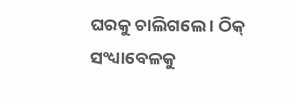ଘରକୁ ଚାଲିଗଲେ । ଠିକ୍ ସଂଧ୍ୟାବେଳକୁ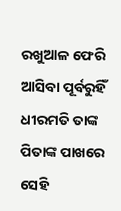ରଖୁଆଳ ଫେରି ଆସିବା ପୂର୍ବରୁହିଁ ଧୀରମତି ତାଙ୍କ ପିତାଙ୍କ ପାଖରେ ସେହି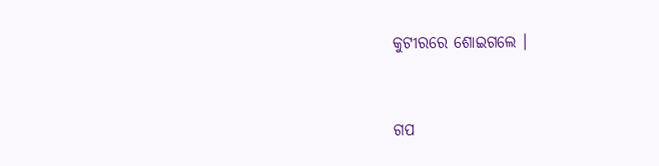କୁଟୀରରେ ଶୋଇଗଲେ ।


ଗପ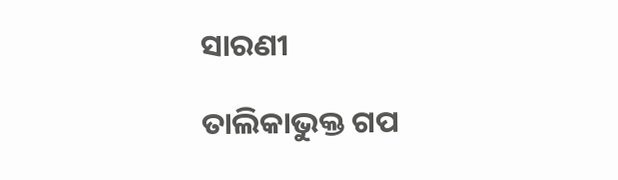ସାରଣୀ

ତାଲିକାଭୁକ୍ତ ଗପ